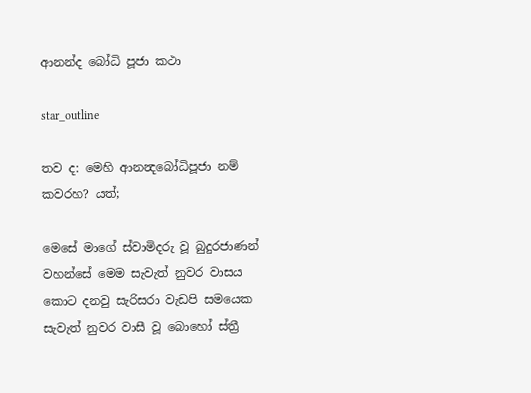ආනන්ද බෝධි පූජා කථා

star_outline

තව ද: මෙහි ආනන්‍දබෝධිපූජා නම් කවරහ? යත්;

මෙසේ මාගේ ස්වාමිදරු වූ බුදුරජාණන් වහන්සේ මෙම සැවැත් නුවර වාසය කොට දනවු සැරිසරා වැඩපි සමයෙක සැවැත් නුවර වාසී වූ බොහෝ ස්ත්‍රී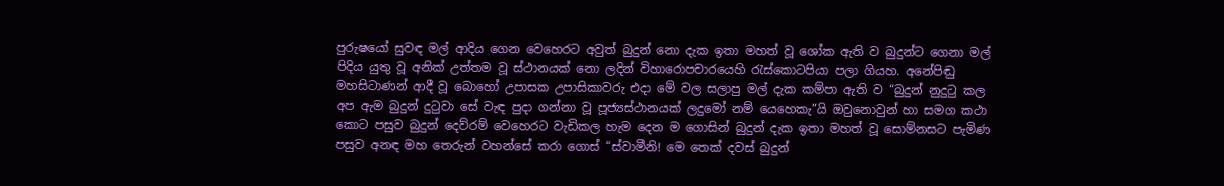පුරුෂයෝ සුවඳ මල් ආදිය ගෙන වෙහෙරට අවුත් බුදුන් නො දැක ඉතා මහත් වූ ශෝක ඇති ව බුදුන්ට ගෙනා මල් පිදිය යුතු වූ අනික් උත්තම වූ ස්ථානයක් නො ලදින් විහාරොපචාරයෙහි රැස්කොටපියා පලා ගියහ. අනේපිඬු මහසිටාණන් ආදී වූ බොහෝ උපාසක උපාසිකාවරු එදා මේ වල සලාපු මල් දැක කම්පා ඇති ව “බුදුන් නුදුටු කල අප ඇම බුදුන් දුටුවා සේ වැඳ පුදා ගන්නා වූ පූජ්‍යස්ථානයක් ලදුමෝ නම් යෙහෙකැ”යි ඔවුනොවුන් හා සමග කථා කොට පසුව බුදුන් දෙව්රම් වෙහෙරට වැඩිකල හැම දෙන ම ගොසින් බුදුන් දැක ඉතා මහත් වූ සොම්නසට පැමිණ පසුව අනඳ මහ තෙරුන් වහන්සේ කරා ගොස් “ස්වාමීනි! මෙ තෙක් දවස් බුදුන්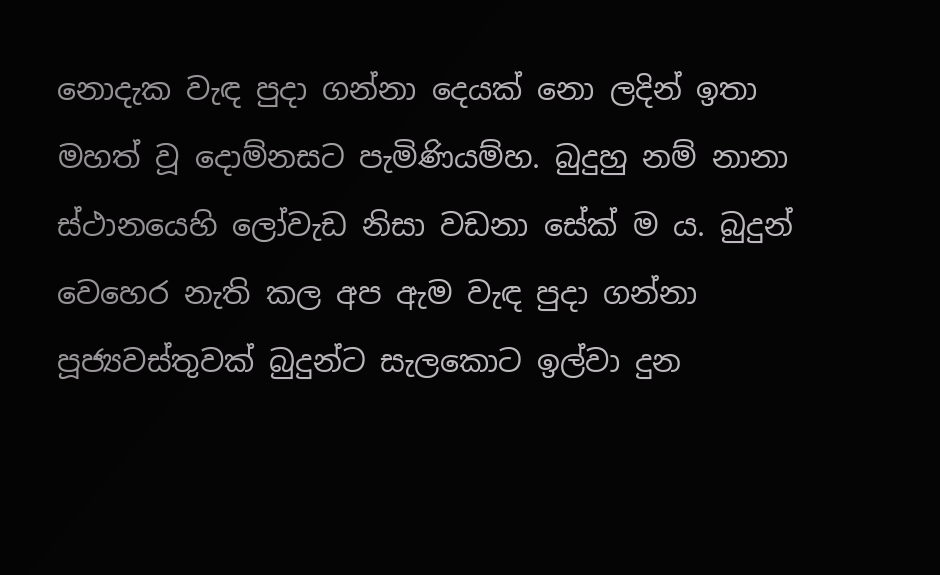නොදැක වැඳ පුදා ගන්නා දෙයක් නො ලදින් ඉතා මහත් වූ දොම්නසට පැමිණියම්හ. බුදුහු නම් නානා ස්ථානයෙහි ලෝවැඩ නිසා වඩනා සේක් ම ය. බුදුන් වෙහෙර නැති කල අප ඇම වැඳ පුදා ගන්නා පූජ්‍යවස්තුවක් බුදුන්ට සැලකොට ඉල්වා දුන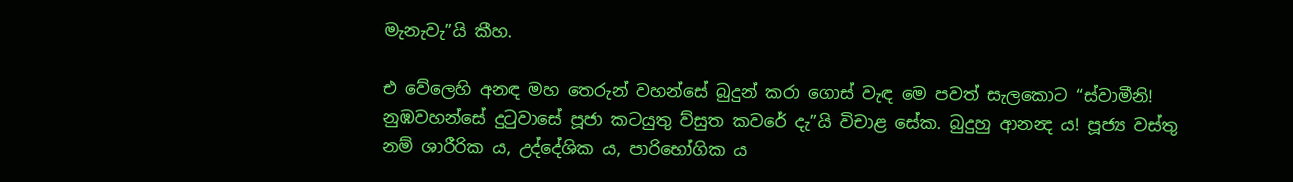මැනැවැ”යි කීහ.

එ වේලෙහි අනඳ මහ තෙරුන් වහන්සේ බුදුන් කරා ගොස් වැඳ මෙ පවත් සැලකොට “ස්වාමීනි! නුඹවහන්සේ දුටුවාසේ පූජා කටයුතු ව්සුත කවරේ දැ”යි විචාළ සේක. බුදුහු ආනන්‍ද ය! පූජ්‍ය වස්තු නම් ශාරීරික ය, උද්දේශික ය, පාරිභෝගික ය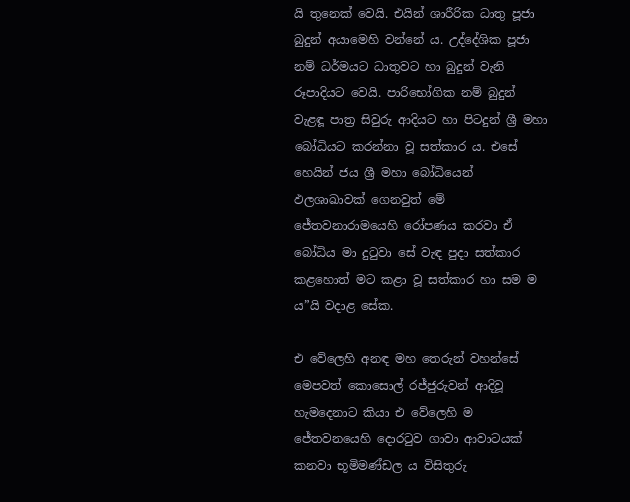යි තුනෙක් වෙයි. එයින් ශාරීරික ධාතු පූජා බුදුන් අයාමෙහි වන්නේ ය. උද්දේශික පූජා නම් ධර්මයට ධාතුවට හා බුදුන් වැනි රූපාදියට වෙයි. පාරිභෝගික නම් බුදුන් වැළඳූ පාත්‍ර සිවුරු ආදියට හා පිටදුන් ශ්‍රී මහා බෝධියට කරන්නා වූ සත්කාර ය. එසේ හෙයින් ජය ශ්‍රී මහා බෝධියෙන් ඵලශාඛාවක් ගෙනවුත් මේ ජේතවනාරාමයෙහි රෝපණය කරවා ඒ බෝධිය මා දුටුවා සේ වැඳ පුදා සත්කාර කළහොත් මට කළා වූ සත්කාර හා සම ම ය”යි වදාළ සේක.

එ වේලෙහි අනඳ මහ තෙරුන් වහන්සේ මෙපවත් කොසොල් රජ්ජුරුවන් ආදිවූ හැමදෙනාට කියා එ වේලෙහි ම ජේතවනයෙහි දොරටුව ගාවා ආවාටයක් කනවා භූමිමණ්ඩල ය විසිතුරු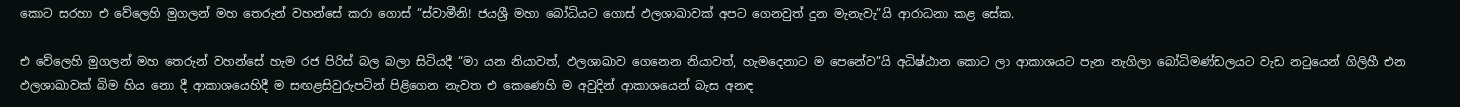කොට සරහා එ වේලෙහි මුගලන් මහ තෙරුන් වහන්සේ කරා ගොස් “ස්වාමීනි! ජයශ්‍රී මහා බෝධියට ගොස් ඵලශාඛාවක් අපට ගෙනවුත් දුන මැනැවැ”යි ආරාධනා කළ සේක.

එ වේලෙහි මුගලන් මහ තෙරුන් වහන්සේ හැම රජ පිරිස් බල බලා සිටියදී “මා යන නියාවත්, ඵලශාඛාව ගෙනෙන නියාවත්, හැමදෙනාට ම පෙනේව”යි අධිෂ්ඨාන කොට ලා ආකාශයට පැන නැගිලා බෝධිමණ්ඩලයට වැඩ නටුයෙන් ගිලිහී එන ඵලශාඛාවක් බිම හිය නො දී ආකාශයෙහිදී ම සඟළසිවුරුපටින් පිළිගෙන නැවත එ කෙණෙහි ම අවුදින් ආකාශයෙන් බැස අනඳ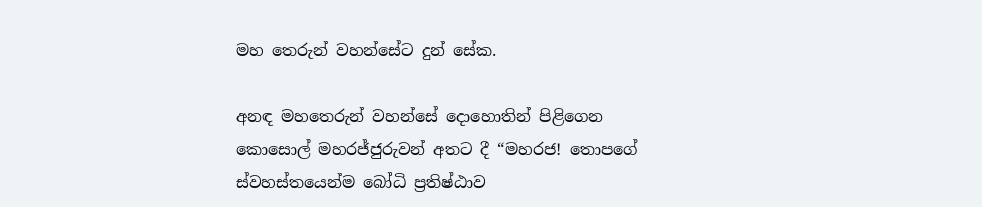මහ තෙරුන් වහන්සේට දුන් සේක.

අනඳ මහතෙරුන් වහන්සේ දොහොතින් පිළිගෙන කොසොල් මහරජ්ජුරුවන් අතට දී “මහරජ! තොපගේ ස්වහස්තයෙන්ම බෝධි ප්‍රතිෂ්ඨාව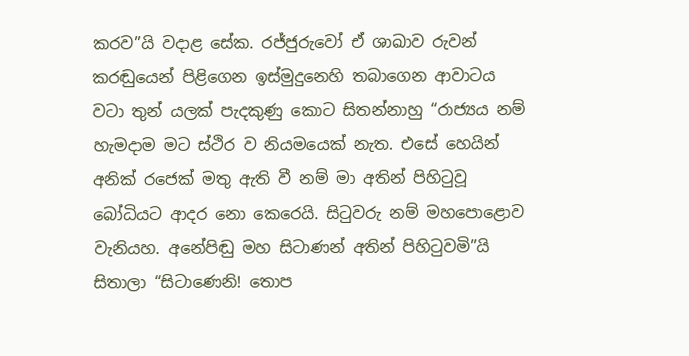කරව”යි වදාළ සේක. රජ්ජුරුවෝ ඒ ශාඛාව රුවන් කරඬුයෙන් පිළිගෙන ඉස්මුදුනෙහි තබාගෙන ආවාටය වටා තුන් යලක් පැදකුණු කොට සිතන්නාහු “රාජ්‍යය නම් හැමදාම මට ස්ථිර ව නියමයෙක් නැත. එසේ හෙයින් අනික් රජෙක් මතු ඇති වී නම් මා අතින් පිහිටුවූ බෝධියට ආදර නො කෙරෙයි. සිටුවරු නම් මහපොළොව වැනියහ. අනේපිඬු මහ සිටාණන් අතින් පිහිටුවමි”යි සිතාලා “සිටාණෙනි! තොප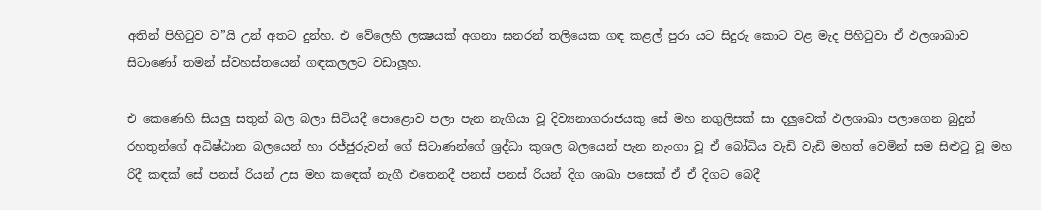අතින් පිහිටුව ව”යි උන් අතට දුන්හ. එ වේලෙහි ලක්‍ෂයක් අගනා ඝනරන් තලියෙක ගඳ කළල් පුරා යට සිදුරු කොට වළ මැද පිහිටුවා ඒ ඵලශාඛාව සිටාණෝ තමන් ස්වහස්තයෙන් ගඳකලලට වඩාලූහ.

එ කෙණෙහි සියලු සතුන් බල බලා සිටියදී පොළොව පලා පැන නැගියා වූ දිව්‍යනාගරාජයකු සේ මහ නගුලිසක් සා දලුවෙක් ඵලශාඛා පලාගෙන බුදුන් රහතුන්ගේ අධිෂ්ඨාන බලයෙන් හා රජ්ජුරුවන් ගේ සිටාණන්ගේ ශ්‍රද්ධා කුශල බලයෙන් පැන නැංගා වූ ඒ බෝධිය වැඩි වැඩි මහත් වෙමින් සම සිළුටු වූ මහ රිදී කඳක් සේ පනස් රියන් උස මහ කඳෙක් නැගී එතෙනදී පනස් පනස් රියන් දිග ශාඛා පසෙක් ඒ ඒ දිගට බෙදී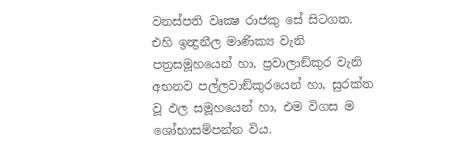වනස්පති වෘක්‍ෂ රාජකු සේ සිටගත. එහි ඉන්‍ද්‍රනීල මාණික්‍ය වැනි පත්‍රසමූහයෙන් හා, ප්‍රවාලාඞ්කුර වැනි අභනව පල්ලවාඞ්කුරයෙන් හා, සුරක්ත වූ ඵල සමූහයෙන් හා, එම විගස ම ශෝභාසම්පන්න විය.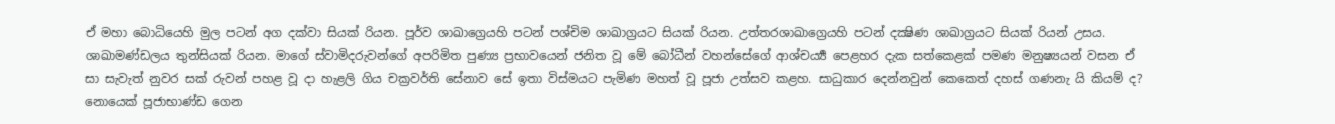ඒ මහා බොධියෙහි මුල පටන් අග දක්වා සියක් රියන. පූර්ව ශාඛාග්‍රෙයහි පටන් පශ්චිම ශාඛාග්‍රයට සියක් රියන. උත්තරශාඛාග්‍රෙයහි පටන් දක්‍ෂිණ ශාඛාග්‍රයට සියක් රියන් උසය. ශාඛාමණ්ඩලය තුන්සියක් රියන. මාගේ ස්වාමිදරුවන්ගේ අපරිමිත පුණ්‍ය ප්‍රභාවයෙන් ජනිත වූ මේ බෝධීන් වහන්සේගේ ආශ්චර්‍ය්‍ය පෙළහර දැක සත්කෙළක් පමණ මනුෂ්‍යයන් වසන ඒ සා සැවැත් නුවර සක් රුවන් පහළ වූ දා හැළලි ගිය චක්‍රවර්ති සේනාව සේ ඉතා විස්මයට පැමිණ මහත් වූ පූජා උත්සව කළහ. සාධුකාර දෙන්නවුන් කෙකෙත් දහස් ගණනැ යි කියම් ද? නොයෙක් පූජාභාණ්ඩ ගෙන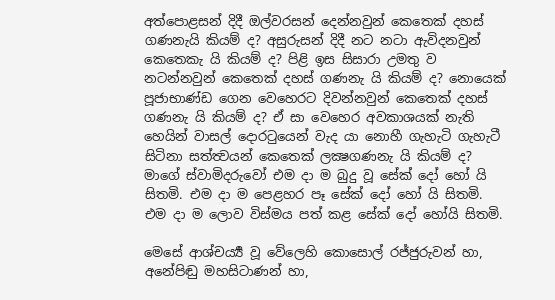අත්පොළසන් දිදී ඔල්වරසන් දෙන්නවුන් කෙතෙක් දහස් ගණනැයි කියම් ද? අසුරුසන් දිදී නට නටා ඇවිදනවුන් කෙතෙකැ යි කියම් ද? පිළි ඉස සිසාරා උමතු ව නටන්නවුන් කෙතෙක් දහස් ගණනැ යි කියම් ද? නොයෙක් පූජාභාණ්ඩ ගෙන වෙහෙරට දිවන්නවුන් කෙතෙක් දහස් ගණනැ යි කියම් ද? ඒ සා වෙහෙර අවකාශයක් නැති හෙයින් වාසල් දොරටුයෙන් වැද යා නොහී ගැහැටි ගැහැටී සිටිනා සත්ත්‍වයන් කෙතෙක් ලක්‍ෂගණනැ යි කියම් ද? මාගේ ස්වාමිදරුවෝ එම දා ම බුදු වූ සේක් දෝ හෝ යි සිතමි. එම දා ම පෙළහර පෑ සේක් දෝ හෝ යි සිතමි. එම දා ම ලොව විස්මය පත් කළ සේක් දෝ හෝයි සිතමි.

මෙසේ ආශ්චර්‍ය්‍ය වූ වේලෙහි කොසොල් රජ්ජුරුවන් හා, අනේපිඬු මහසිටාණන් හා,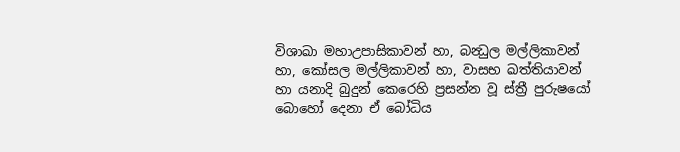විශාඛා මහාඋපාසිකාවන් හා, බන්‍ධුල මල්ලිකාවන් හා, කෝසල මල්ලිකාවන් හා, වාසභ ඛත්තියාවන් හා යනාදි බුදුන් කෙරෙහි ප්‍රසන්න වූ ස්ත්‍රී පුරුෂයෝ බොහෝ දෙනා ඒ බෝධිය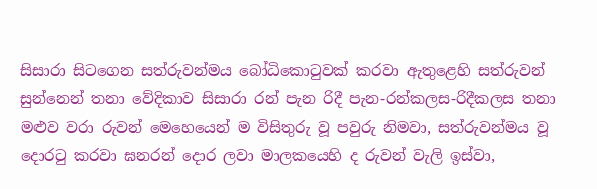සිසාරා සිටගෙන සත්රුවන්මය බෝධිකොටුවක් කරවා ඇතුළෙහි සත්රුවන් සුන්නෙන් තනා වේදිකාව සිසාරා රන් පැන රිදී පැන-රන්කලස-රිදීකලස තනා මළුව වරා රුවන් මෙහෙයෙන් ම විසිතුරු වූ පවුරු නිමවා, සත්රුවන්මය වූ දොරටු කරවා ඝනරන් දොර ලවා මාලකයෙහි ද රුවන් වැලි ඉස්වා,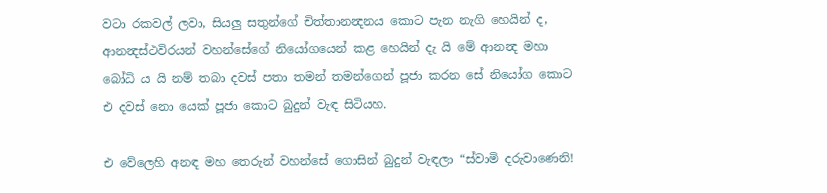වටා රකවල් ලවා, සියලු සතුන්ගේ චිත්තානන්‍දනය කොට පැන නැගි හෙයින් ද, ආනන්‍දස්ථවිරයන් වහන්සේගේ නියෝගයෙන් කළ හෙයින් දැ යි මේ ආනන්‍ද මහා බෝධි ය යි නම් තබා දවස් පතා තමන් තමන්ගෙන් පූජා කරන සේ නියෝග කොට එ දවස් නො යෙක් පූජා කොට බුදුන් වැඳ සිටියහ.

එ වේලෙහි අනඳ මහ තෙරුන් වහන්සේ ගොසින් බුදුන් වැඳලා “ස්වාමි දරුවාණෙනි!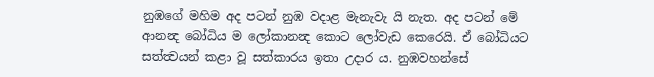නුඹගේ මහිම අද පටන් නුඹ වදාළ මැනැවැ යි නැත. අද පටන් මේ ආනන්‍ද බෝධිය ම ලෝකානන්‍ද කොට ලෝවැඩ කෙරෙයි. ඒ බෝධියට සත්ත්‍වයන් කළා වූ සත්කාරය ඉතා උදාර ය. නුඹවහන්සේ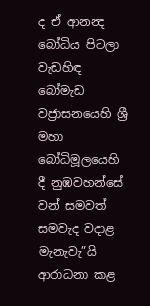ද ඒ ආනන්‍ද බෝධිය පිටලා වැඩහිඳ බෝමැඩ වජ්‍රාසනයෙහි ශ්‍රී මහා බෝධිමූලයෙහි දී නුඹවහන්සේ වන් සමවත් සමවැද වදාළ මැනැවැ”යි ආරාධනා කළ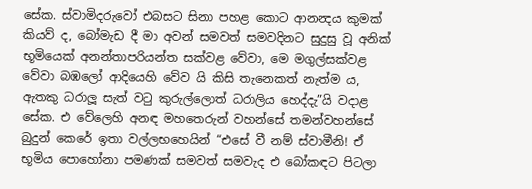සේක. ස්වාමිදරුවෝ එබසට සිනා පහළ කොට ආනන්‍දය කුමක් කියව් ද, බෝමැඩ දී මා අවන් සමවත් සමවදිනට සුදුසු වූ අනික් භූමියෙක් අනන්තාපරියන්ත සක්වළ වේවා, මෙ මගුල්සක්වළ වේවා බඹලෝ ආදියෙහි වේව යි කිසි තැනෙකත් නැත්ම ය, ඇතකු ධරාලූ සැත් වටු කුරුල්ලොත් ධරාලිය හෙද්දැ”යි වදාළ සේක. එ වේලෙහි අනඳ මහතෙරුන් වහන්සේ තමන්වහන්සේ බුදුන් කෙරේ ඉතා වල්ලභහෙයින් “එසේ වී නම් ස්වාමීනි! ඒ භූමිය පොහෝනා පමණක් සමවත් සමවැද එ බෝකඳට පිටලා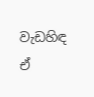වැඩහිඳ ඒ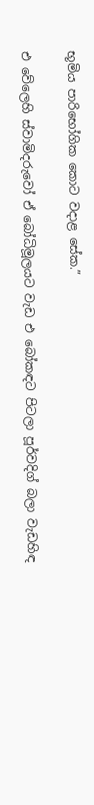භූමිය පාරිභෝගික කොට වදාළ සේක.”

එ වේලෙහි ස්වාමිදරුවෝ ඒ බෝධිමූලයට වැඩ එ බෝකඳට පිටලා පූර්වදිග් බලා වැඩහිඳ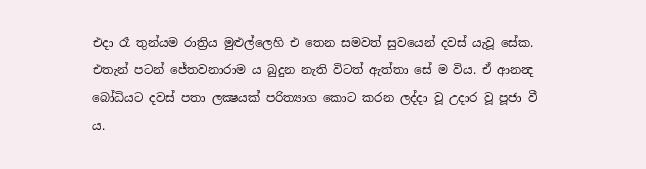එදා රෑ තුන්යම රාත්‍රිය මුළුල්ලෙහි එ තෙන සමවත් සුවයෙන් දවස් යැවූ සේක. එතැන් පටන් ජේතවනාරාම ය බුදුන නැති විටත් ඇත්තා සේ ම විය. ඒ ආනන්‍ද බෝධියට දවස් පතා ලක්‍ෂයක් පරිත්‍යාග කොට කරන ලද්දා වූ උදාර වූ පූජා වී ය.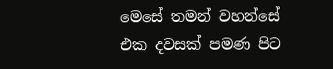මෙසේ තමන් වහන්සේ එක දවසක් පමණ පිට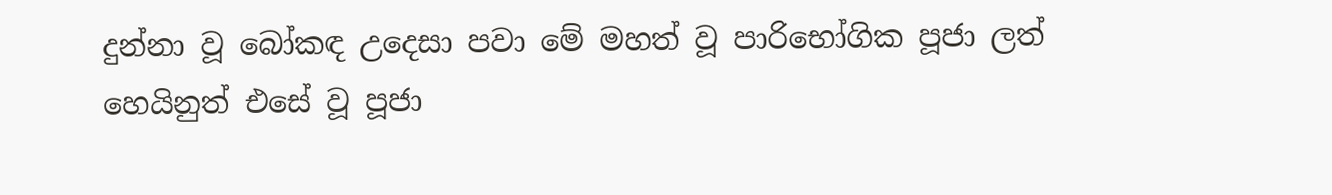දුන්නා වූ බෝකඳ උදෙසා පවා මේ මහත් වූ පාරිභෝගික පූජා ලත් හෙයිනුත් එසේ වූ පූජා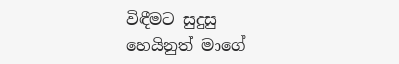විඳීමට සුදුසු හෙයිනුත් මාගේ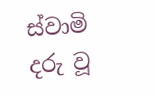ස්වාමි දරු වූ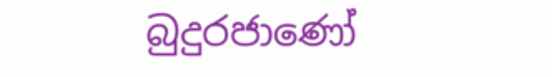බුදුරජාණෝ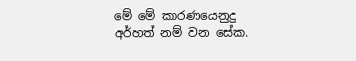මේ මේ කාරණයෙනුදු අර්හත් නම් වන සේක.